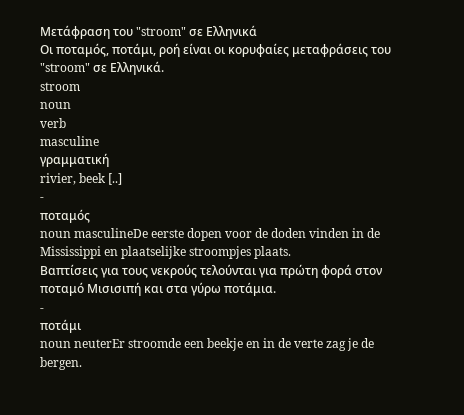Μετάφραση του "stroom" σε Ελληνικά
Οι ποταμός, ποτάμι, ροή είναι οι κορυφαίες μεταφράσεις του "stroom" σε Ελληνικά.
stroom
noun
verb
masculine
γραμματική
rivier, beek [..]
-
ποταμός
noun masculineDe eerste dopen voor de doden vinden in de Mississippi en plaatselijke stroompjes plaats.
Βαπτίσεις για τους νεκρούς τελούνται για πρώτη φορά στον ποταμό Μισισιπή και στα γύρω ποτάμια.
-
ποτάμι
noun neuterEr stroomde een beekje en in de verte zag je de bergen.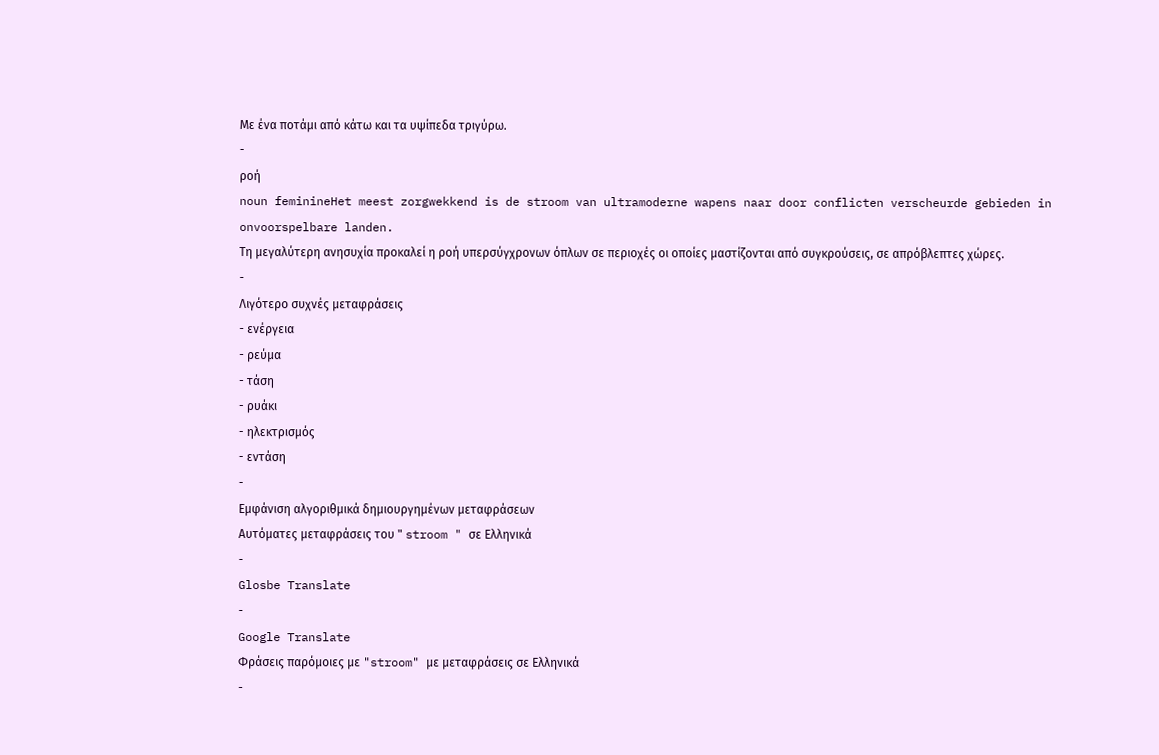Με ένα ποτάμι από κάτω και τα υψίπεδα τριγύρω.
-
ροή
noun feminineHet meest zorgwekkend is de stroom van ultramoderne wapens naar door conflicten verscheurde gebieden in onvoorspelbare landen.
Τη μεγαλύτερη ανησυχία προκαλεί η ροή υπερσύγχρονων όπλων σε περιοχές οι οποίες μαστίζονται από συγκρούσεις, σε απρόβλεπτες χώρες.
-
Λιγότερο συχνές μεταφράσεις
- ενέργεια
- ρεύμα
- τάση
- ρυάκι
- ηλεκτρισμός
- εντάση
-
Εμφάνιση αλγοριθμικά δημιουργημένων μεταφράσεων
Αυτόματες μεταφράσεις του " stroom " σε Ελληνικά
-
Glosbe Translate
-
Google Translate
Φράσεις παρόμοιες με "stroom" με μεταφράσεις σε Ελληνικά
-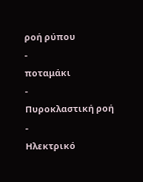ροή ρύπου
-
ποταμάκι
-
Πυροκλαστική ροή
-
Ηλεκτρικό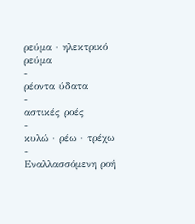ρεύμα · ηλεκτρικό ρεύμα
-
ρέοντα ύδατα
-
αστικές ροές
-
κυλώ · ρέω · τρέχω
-
Εναλλασσόμενη ροή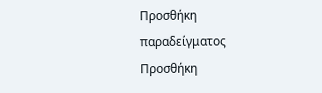Προσθήκη παραδείγματος
Προσθήκη